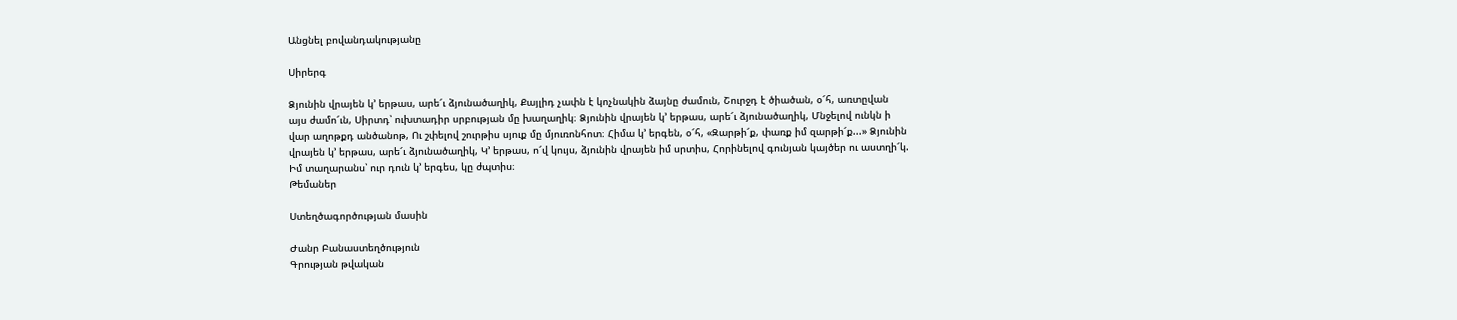Անցնել բովանդակությանը

Սիրերգ

Ձյունին վրայեն կ՚ երթաս, արե՜ւ ձյունածաղիկ, Քայլիդ չափն է կոչնակին ձայնը ժամուն, Շուրջդ է ծիածան, օ՜հ, առտըվան այս ժամո՜ւն, Սիրտդ՝ ուխտադիր սրբության մը խաղաղիկ։ Ձյունին վրայեն կ՚ երթաս, արե՜ւ ձյունածաղիկ, Մնջելով ունկն ի վար աղոթքդ անծանոթ, Ու շփելով շուրթիս սյուք մը մյուռոնհոտ։ Հիմա կ՚ երգեն, օ՜հ, «Զարթի՜ք, փառք իմ զարթի՜ք...» Ձյունին վրայեն կ՚ երթաս, արե՜ւ ձյունածաղիկ, Կ՚ երթաս, ո՜վ կույս, ձյունին վրայեն իմ սրտիս, Հորինելով գունյան կայծեր ու աստղի՜կ. Իմ տաղարանս՝ ուր դուն կ՚ երգես, կը ժպտիս։
Թեմաներ

Ստեղծագործության մասին

Ժանր Բանաստեղծություն
Գրության թվական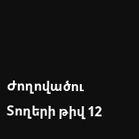Ժողովածու
Տողերի թիվ 12